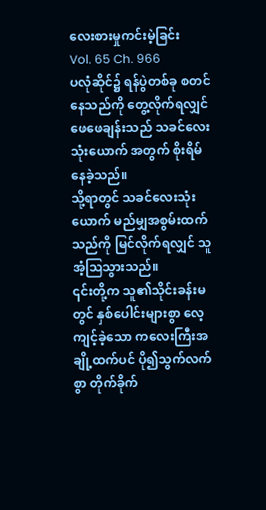လေးစားမှုကင်းမဲ့ခြင်း
Vol. 65 Ch. 966
ပလုံဆိုင်၌ ရန်ပွဲတစ်ခု စတင်နေသည်ကို တွေ့လိုက်ရလျှင် ဖေဖေချန်းသည် သခင်လေးသုံးယောက် အတွက် စိုးရိမ်နေခဲ့သည်။
သို့ရာတွင် သခင်လေးသုံးယောက် မည်မျှအစွမ်းထက်သည်ကို မြင်လိုက်ရလျှင် သူအံ့ဩသွားသည်။
၎င်းတို့က သူ၏သိုင်းခန်းမတွင် နှစ်ပေါင်းများစွာ လေ့ကျင့်ခဲ့သော ကလေးကြီးအချို့ထက်ပင် ပို၍သွက်လက်စွာ တိုက်ခိုက်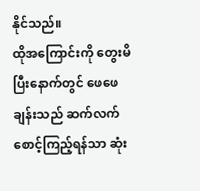နိုင်သည်။
ထိုအကြောင်းကို တွေးမိပြီးနောက်တွင် ဖေဖေချန်းသည် ဆက်လက် စောင့်ကြည့်ရန်သာ ဆုံး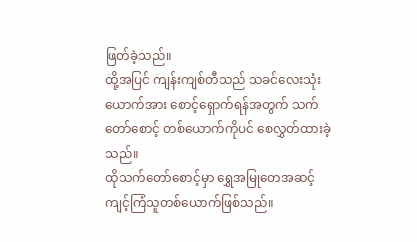ဖြတ်ခဲ့သည်။
ထို့အပြင် ကျန်းကျစ်တီသည် သခင်လေးသုံးယောက်အား စောင့်ရှောက်ရန်အတွက် သက်တော်စောင့် တစ်ယောက်ကိုပင် စေလွှတ်ထားခဲ့သည်။
ထိုသက်တော်စောင့်မှာ ရွှေအမြုတေအဆင့် ကျင့်ကြံသူတစ်ယောက်ဖြစ်သည်။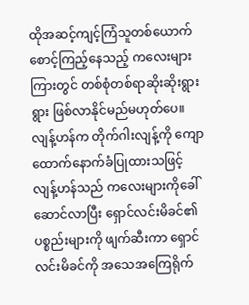ထိုအဆင့်ကျင့်ကြံသူတစ်ယောက် စောင့်ကြည့်နေသည့် ကလေးများကြားတွင် တစ်စုံတစ်ရာဆိုးဆိုးရွားရွား ဖြစ်လာနိုင်မည်မဟုတ်ပေ။
လျန့်ဟန်က တိုက်ဂါးလျန့်ကို ကျောထောက်နောက်ခံပြုထားသဖြင့် လျန့်ဟန်သည် ကလေးများကိုခေါ်ဆောင်လာပြီး ရှောင်လင်းမိခင်၏ ပစ္စည်းများကို ဖျက်ဆီးကာ ရှောင်လင်းမိခင်ကို အသေအကြေရိုက်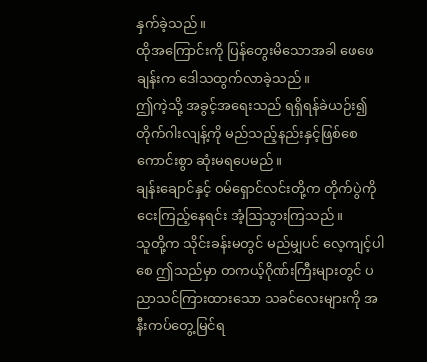နှက်ခဲ့သည်။
ထိုအကြောင်းကို ပြန်တွေးမိသောအခါ ဖေဖေချန်းက ဒေါသထွက်လာခဲ့သည်။
ဤကဲ့သို့ အခွင့်အရေးသည် ရရှိရန်ခဲယဉ်း၍ တိုက်ဂါးလျန့်ကို မည်သည့်နည်းနှင့်ဖြစ်စေ ကောင်းစွာ ဆုံးမရပေမည်။
ချန်းချောင်နှင့် ဝမ်ရှောင်လင်းတို့က တိုက်ပွဲကို ငေးကြည့်နေရင်း အံ့ဩသွားကြသည်။
သူတို့က သိုင်းခန်းမတွင် မည်မျှပင် လေ့ကျင့်ပါစေ ဤသည်မှာ တကယ့်ဂိုဏ်းကြီးများတွင် ပညာသင်ကြားထားသော သခင်လေးများကို အနီးကပ်တွေ့မြင်ရ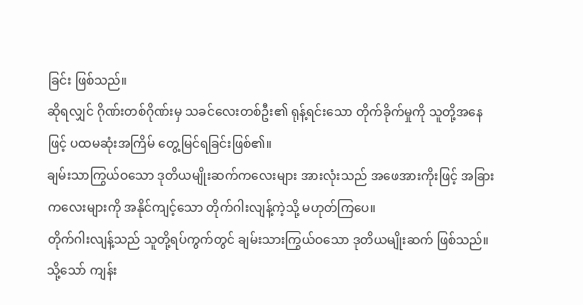ခြင်း ဖြစ်သည်။
ဆိုရလျှင် ဂိုဏ်းတစ်ဂိုဏ်းမှ သခင်လေးတစ်ဦး၏ ရုန့်ရင်းသော တိုက်ခိုက်မှုကို သူတို့အနေဖြင့် ပထမဆုံးအကြိမ် တွေ့မြင်ရခြင်းဖြစ်၏။
ချမ်းသာကြွယ်ဝသော ဒုတိယမျိုးဆက်ကလေးများ အားလုံးသည် အဖေအားကိုးဖြင့် အခြားကလေးများကို အနိုင်ကျင့်သော တိုက်ဂါးလျန့်ကဲ့သို့ မဟုတ်ကြပေ။
တိုက်ဂါးလျန့်သည် သူတို့ရပ်ကွက်တွင် ချမ်းသားကြွယ်ဝသော ဒုတိယမျိုးဆက် ဖြစ်သည်။
သို့သော် ကျန်း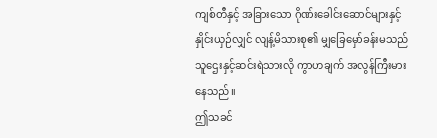ကျစ်တီနှင့် အခြားသော ဂိုဏ်းခေါင်းဆောင်များနှင့် နှိုင်းယှဉ်လျှင် လျန့်မိသားစု၏ မျှခြေမှော်ခန်းမသည် သူဌေးနှင့်ဆင်းရဲသားလို ကွာဟချက် အလွန်ကြီးမားနေသည်။
ဤသခင်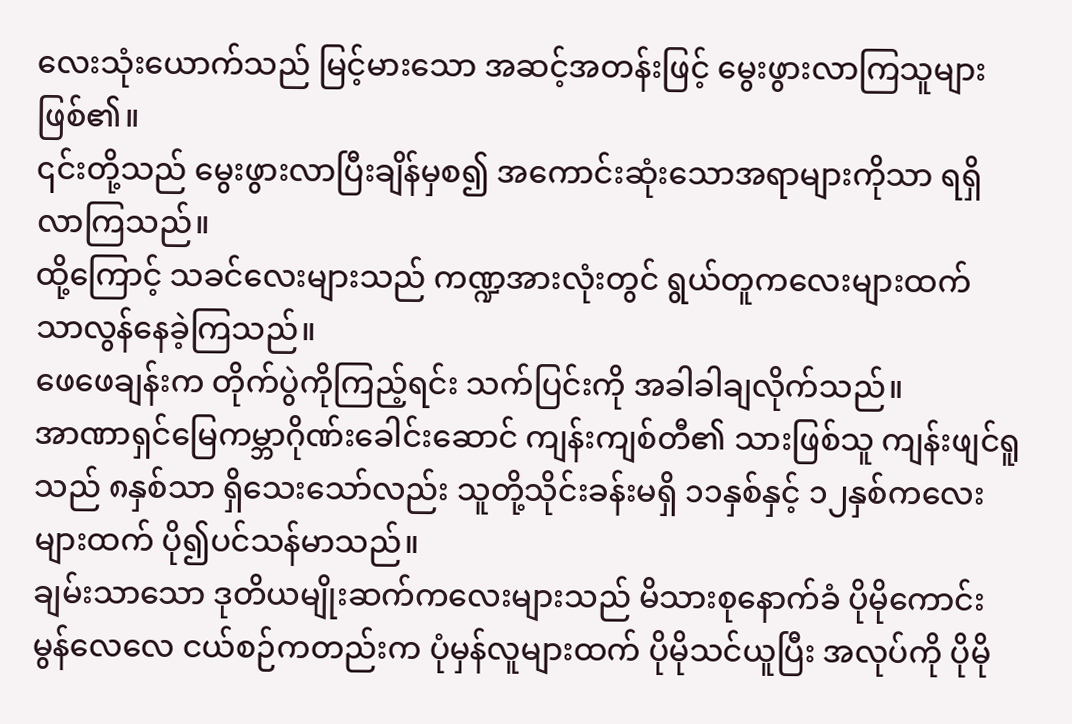လေးသုံးယောက်သည် မြင့်မားသော အဆင့်အတန်းဖြင့် မွေးဖွားလာကြသူများ ဖြစ်၏။
၎င်းတို့သည် မွေးဖွားလာပြီးချိန်မှစ၍ အကောင်းဆုံးသောအရာများကိုသာ ရရှိလာကြသည်။
ထို့ကြောင့် သခင်လေးများသည် ကဏ္ဍအားလုံးတွင် ရွယ်တူကလေးများထက် သာလွန်နေခဲ့ကြသည်။
ဖေဖေချန်းက တိုက်ပွဲကိုကြည့်ရင်း သက်ပြင်းကို အခါခါချလိုက်သည်။
အာဏာရှင်မြေကမ္ဘာဂိုဏ်းခေါင်းဆောင် ကျန်းကျစ်တီ၏ သားဖြစ်သူ ကျန်းဖျင်ရူသည် ၈နှစ်သာ ရှိသေးသော်လည်း သူတို့သိုင်းခန်းမရှိ ၁၁နှစ်နှင့် ၁၂နှစ်ကလေးများထက် ပို၍ပင်သန်မာသည်။
ချမ်းသာသော ဒုတိယမျိုးဆက်ကလေးများသည် မိသားစုနောက်ခံ ပိုမိုကောင်းမွန်လေလေ ငယ်စဉ်ကတည်းက ပုံမှန်လူများထက် ပိုမိုသင်ယူပြီး အလုပ်ကို ပိုမို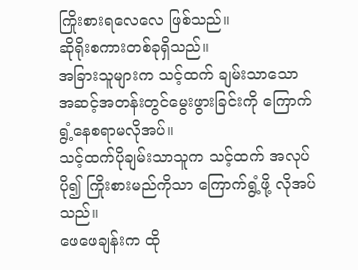ကြိုးစားရလေလေ ဖြစ်သည်။
ဆိုရိုးစကားတစ်ခုရှိသည်။
အခြားသူများက သင့်ထက် ချမ်းသာသော အဆင့်အတန်းတွင်မွေးဖွားခြင်းကို ကြောက်ရွံ့နေစရာမလိုအပ်။
သင့်ထက်ပိုချမ်းသာသူက သင့်ထက် အလုပ်ပို၍ ကြိုးစားမည်ကိုသာ ကြောက်ရွံ့ဖို့ လိုအပ်သည်။
ဖေဖေချန်းက ထို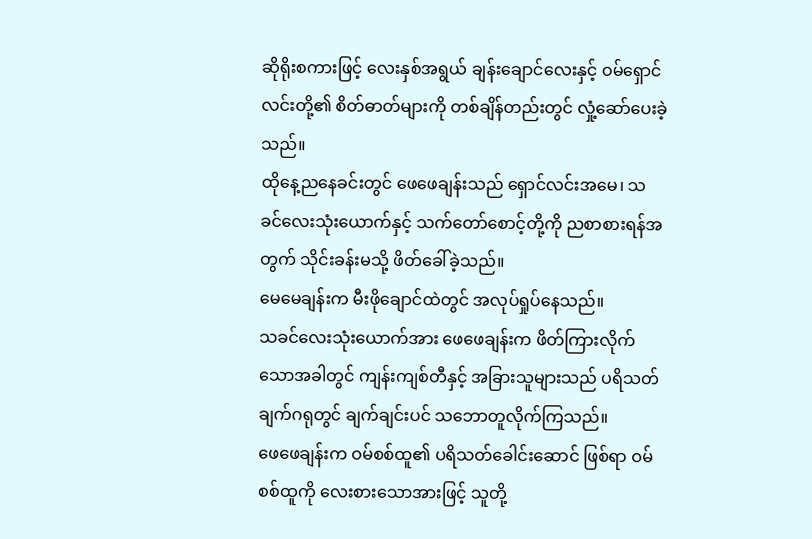ဆိုရိုးစကားဖြင့် လေးနှစ်အရွယ် ချန်းချောင်လေးနှင့် ဝမ်ရှောင်လင်းတို့၏ စိတ်ဓာတ်များကို တစ်ချိန်တည်းတွင် လှုံ့ဆော်ပေးခဲ့သည်။
ထိုနေ့ညနေခင်းတွင် ဖေဖေချန်းသည် ရှောင်လင်းအမေ၊ သခင်လေးသုံးယောက်နှင့် သက်တော်စောင့်တို့ကို ညစာစားရန်အတွက် သိုင်းခန်းမသို့ ဖိတ်ခေါ်ခဲ့သည်။
မေမေချန်းက မီးဖိုချောင်ထဲတွင် အလုပ်ရှုပ်နေသည်။
သခင်လေးသုံးယောက်အား ဖေဖေချန်းက ဖိတ်ကြားလိုက်သောအခါတွင် ကျန်းကျစ်တီနှင့် အခြားသူများသည် ပရိသတ်ချက်ဂရုတွင် ချက်ချင်းပင် သဘောတူလိုက်ကြသည်။
ဖေဖေချန်းက ဝမ်စစ်ထူ၏ ပရိသတ်ခေါင်းဆောင် ဖြစ်ရာ ဝမ်စစ်ထူကို လေးစားသောအားဖြင့် သူတို့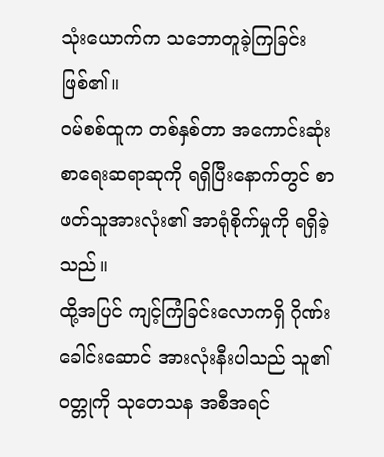သုံးယောက်က သဘောတူခဲ့ကြခြင်း ဖြစ်၏။
ဝမ်စစ်ထူက တစ်နှစ်တာ အကောင်းဆုံး စာရေးဆရာဆုကို ရရှိပြီးနောက်တွင် စာဖတ်သူအားလုံး၏ အာရုံစိုက်မှုကို ရရှိခဲ့သည်။
ထို့အပြင် ကျင့်ကြံခြင်းလောကရှိ ဂိုဏ်းခေါင်းဆောင် အားလုံးနီးပါသည် သူ၏ဝတ္တုကို သုတေသန အစီအရင်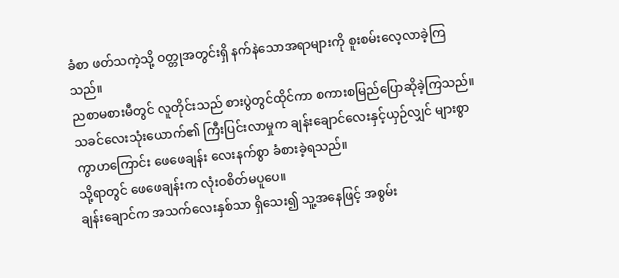ခံစာ ဖတ်သကဲ့သို့ ဝတ္တုအတွင်းရှိ နက်နဲသောအရာများကို စူးစမ်းလေ့လာခဲ့ကြသည်။
ညစာမစားမီတွင် လူတိုင်းသည် စားပွဲတွင်ထိုင်ကာ စကားစမြည်ပြောဆိုခဲ့ကြသည်။
သခင်လေးသုံးယောက်၏ ကြီးပြင်းလာမှုက ချန်းချောင်လေးနှင့်ယှဉ်လျှင် များစွာကွာဟကြောင်း ဖေဖေချန်း လေးနက်စွာ ခံစားခဲ့ရသည်။
သို့ရာတွင် ဖေဖေချန်းက လုံးဝစိတ်မပူပေ။
ချန်းချောင်က အသက်လေးနှစ်သာ ရှိသေး၍ သူ့အနေဖြင့် အစွမ်း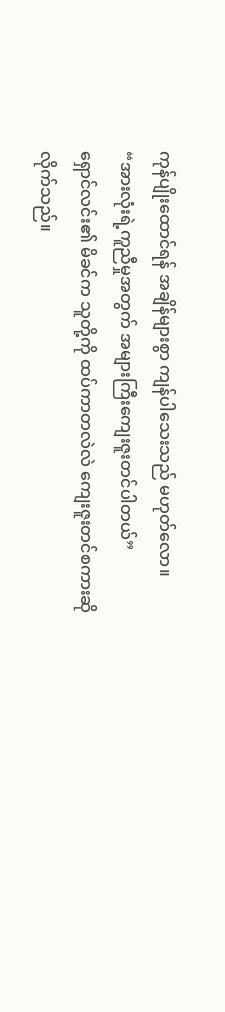ကုန်ပျိုးထောင်ရန် အချိန်များစွာ ကျန်ပါသေးသည် မဟုတ်လော။
“အားလုံးရဲ့ကူညီမှုအတွက် အများကြီးကျေးဇူးတင်ပါတယ်”
ရှောင်လင်း၏ မိခင်က သူတို့ကို ထပ်ကာတလဲလဲ ကျေးဇူးတင်စကားဆိုလိုက်သည်။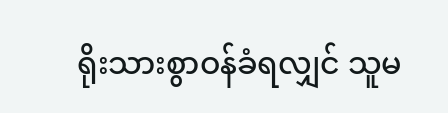ရိုးသားစွာဝန်ခံရလျှင် သူမ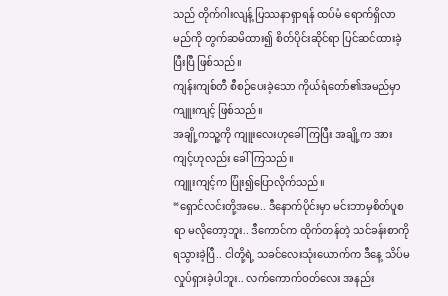သည် တိုက်ဂါးလျန့် ပြဿနာရှာရန် ထပ်မံ ရောက်ရှိလာမည်ကို တွက်ဆမိထား၍ စိတ်ပိုင်းဆိုင်ရာ ပြင်ဆင်ထားခဲ့ပြီးပြီ ဖြစ်သည်။
ကျန်းကျစ်တီ စီစဉ်ပေးခဲ့သော ကိုယ်ရံတော်၏အမည်မှာ ကျူးကျင့် ဖြစ်သည်။
အချို့ကသူ့ကို ကျူးလေးဟုခေါ်ကြပြီး အချို့က အားကျင့်ဟုလည်း ခေါ်ကြသည်။
ကျူးကျင့်က ပြုံး၍ပြောလိုက်သည်။
“ရှောင်လင်းတို့အမေ.. ဒီနောက်ပိုင်းမှာ မင်းဘာမှစိတ်ပူစရာ မလိုတော့ဘူး.. ဒီကောင်က ထိုက်တန်တဲ့ သင်ခန်းစာကို ရသွားခဲ့ပြီ.. ငါတို့ရဲ့ သခင်လေးသုံးယောက်က ဒီနေ့ သိပ်မလှုပ်ရှားခဲ့ပါဘူး.. လက်ကောက်ဝတ်လေး အနည်း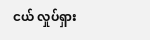ငယ် လှုပ်ရှား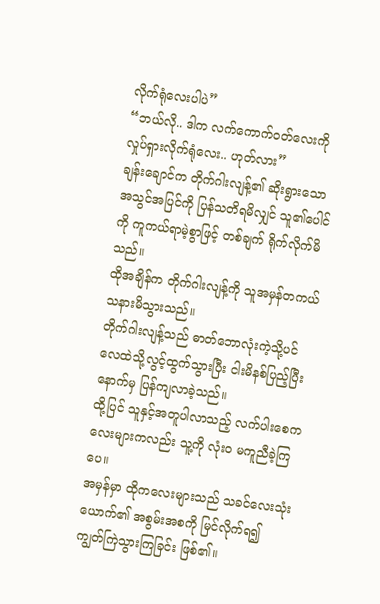လိုက်ရုံလေးပါပဲ”
“ဘယ်လို.. ဒါက လက်ကောက်ဝတ်လေးကို လှုပ်ရှားလိုက်ရုံလေး.. ဟုတ်လား”
ချန်းချောင်က တိုက်ဂါးလျန့်၏ ဆိုးရွားသော အသွင်အပြင်ကို ပြန်သတိရမိလျှင် သူ၏ပေါင်ကို ကူကယ်ရာမဲ့စွာဖြင့် တစ်ချက် ရိုက်လိုက်မိသည်။
ထိုအချိန်က တိုက်ဂါးလျန့်ကို သူအမှန်တကယ် သနားမိသွားသည်။
တိုက်ဂါးလျန့်သည် ဓာတ်ဘောလုံးကဲ့သို့ပင် လေထဲသို့လွင့်ထွက်သွားပြီး ငါးမိနစ်ပြည့်ပြီးနောက်မှ ပြန်ကျလာခဲ့သည်။
ထို့ပြင် သူနှင့်အတူပါလာသည့် လက်ပါးစေကလေးများကလည်း သူ့ကို လုံးဝ မကူညီခဲ့ကြပေ။
အမှန်မှာ ထိုကလေးများသည် သခင်လေးသုံးယောက်၏ အစွမ်းအစကို မြင်လိုက်ရ၍ ကျွတ်ကြဲသွားကြခြင်း ဖြစ်၏။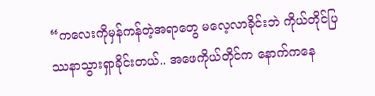“ကလေးကိုမှန်ကန်တဲ့အရာတွေ မလေ့လာခိုင်းဘဲ ကိုယ်တိုင်ပြဿနာသွားရှာခိုင်းတယ်.. အဖေကိုယ်တိုင်က နောက်ကနေ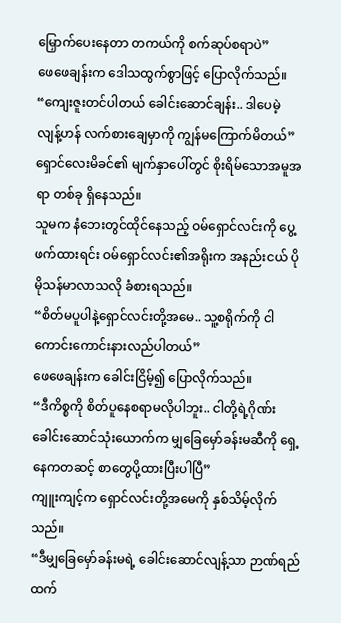မြှောက်ပေးနေတာ တကယ်ကို စက်ဆုပ်စရာပဲ”
ဖေဖေချန်းက ဒေါသထွက်စွာဖြင့် ပြောလိုက်သည်။
“ကျေးဇူးတင်ပါတယ် ခေါင်းဆောင်ချန်း.. ဒါပေမဲ့ လျန့်ဟန် လက်စားချေမှာကို ကျွန်မကြောက်မိတယ်”
ရှောင်လေးမိခင်၏ မျက်နှာပေါ်တွင် စိုးရိမ်သောအမူအရာ တစ်ခု ရှိနေသည်။
သူမက နံဘေးတွင်ထိုင်နေသည့် ဝမ်ရှောင်လင်းကို ပွေ့ဖက်ထားရင်း ဝမ်ရှောင်လင်း၏အရိုးက အနည်းငယ် ပိုမိုသန်မာလာသလို ခံစားရသည်။
“စိတ်မပူပါနဲ့ရှောင်လင်းတို့အမေ.. သူ့စရိုက်ကို ငါကောင်းကောင်းနားလည်ပါတယ်”
ဖေဖေချန်းက ခေါင်းငြိမ့်၍ ပြောလိုက်သည်။
“ဒီကိစ္စကို စိတ်ပူနေစရာမလိုပါဘူး.. ငါတို့ရဲ့ဂိုဏ်းခေါင်းဆောင်သုံးယောက်က မျှခြေမှော်ခန်းမဆီကို ရှေ့နေကတဆင့် စာတွေပို့ထားပြီးပါပြီ”
ကျူးကျင့်က ရှောင်လင်းတို့အမေကို နှစ်သိမ့်လိုက်သည်။
“ဒီမျှခြေမှော်ခန်းမရဲ့ ခေါင်းဆောင်လျန့်သာ ဉာဏ်ရည်ထက်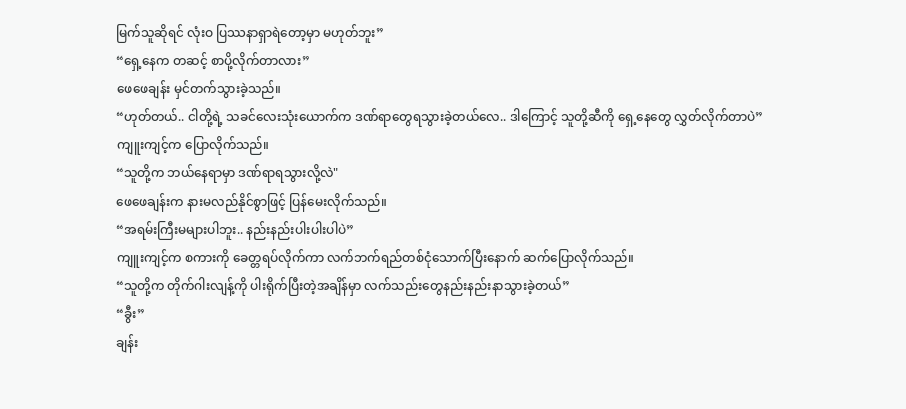မြက်သူဆိုရင် လုံးဝ ပြဿနာရှာရဲတော့မှာ မဟုတ်ဘူး”
“ရှေ့နေက တဆင့် စာပို့လိုက်တာလား”
ဖေဖေချန်း မှင်တက်သွားခဲ့သည်။
“ဟုတ်တယ်.. ငါတို့ရဲ့ သခင်လေးသုံးယောက်က ဒဏ်ရာတွေရသွားခဲ့တယ်လေ.. ဒါကြောင့် သူတို့ဆီကို ရှေ့နေတွေ လွှတ်လိုက်တာပဲ”
ကျူးကျင့်က ပြောလိုက်သည်။
“သူတို့က ဘယ်နေရာမှာ ဒဏ်ရာရသွားလို့လဲ"
ဖေဖေချန်းက နားမလည်နိုင်စွာဖြင့် ပြန်မေးလိုက်သည်။
“အရမ်းကြီးမများပါဘူး.. နည်းနည်းပါးပါးပါပဲ”
ကျူးကျင့်က စကားကို ခေတ္တရပ်လိုက်ကာ လက်ဘက်ရည်တစ်ငုံသောက်ပြီးနောက် ဆက်ပြောလိုက်သည်။
“သူတို့က တိုက်ဂါးလျန့်ကို ပါးရိုက်ပြီးတဲ့အချိန်မှာ လက်သည်းတွေနည်းနည်းနာသွားခဲ့တယ်”
“ခွီး”
ချန်း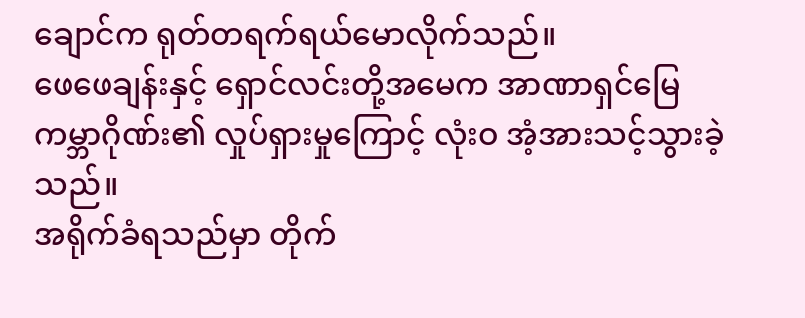ချောင်က ရုတ်တရက်ရယ်မောလိုက်သည်။
ဖေဖေချန်းနှင့် ရှောင်လင်းတို့အမေက အာဏာရှင်မြေကမ္ဘာဂိုဏ်း၏ လှုပ်ရှားမှုကြောင့် လုံးဝ အံ့အားသင့်သွားခဲ့သည်။
အရိုက်ခံရသည်မှာ တိုက်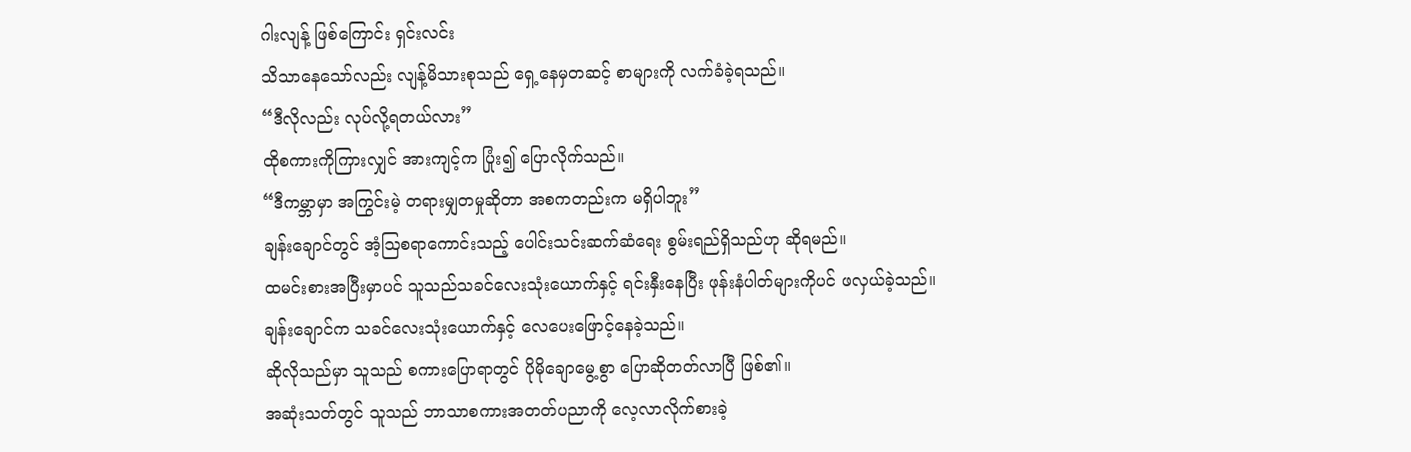ဂါးလျန့် ဖြစ်ကြောင်း ရှင်းလင်း
သိသာနေသော်လည်း လျန့်မိသားစုသည် ရှေ့နေမှတဆင့် စာများကို လက်ခံခဲ့ရသည်။
“ဒီလိုလည်း လုပ်လို့ရတယ်လား”
ထိုစကားကိုကြားလျှင် အားကျင့်က ပြုံး၍ ပြောလိုက်သည်။
“ဒီကမ္ဘာမှာ အကြွင်းမဲ့ တရားမျှတမှုဆိုတာ အစကတည်းက မရှိပါဘူး”
ချန်းချောင်တွင် အံ့ဩစရာကောင်းသည့် ပေါင်းသင်းဆက်ဆံရေး စွမ်းရည်ရှိသည်ဟု ဆိုရမည်။
ထမင်းစားအပြီးမှာပင် သူသည်သခင်လေးသုံးယောက်နှင့် ရင်းနှီးနေပြီး ဖုန်းနံပါတ်များကိုပင် ဖလှယ်ခဲ့သည်။
ချန်းချောင်က သခင်လေးသုံးယောက်နှင့် လေပေးဖြောင့်နေခဲ့သည်။
ဆိုလိုသည်မှာ သူသည် စကားပြောရာတွင် ပိုမိုချောမွေ့စွာ ပြောဆိုတတ်လာပြီ ဖြစ်၏။
အဆုံးသတ်တွင် သူသည် ဘာသာစကားအတတ်ပညာကို လေ့လာလိုက်စားခဲ့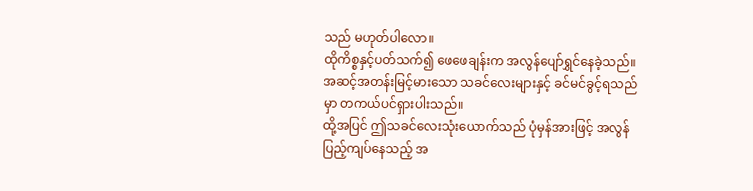သည် မဟုတ်ပါလော။
ထိုကိစ္စနှင့်ပတ်သက်၍ ဖေဖေချန်းက အလွန်ပျော်ရွှင်နေခဲ့သည်။
အဆင့်အတန်းမြင့်မားသော သခင်လေးများနှင့် ခင်မင်ခွင့်ရသည်မှာ တကယ်ပင်ရှားပါးသည်။
ထို့အပြင် ဤသခင်လေးသုံးယောက်သည် ပုံမှန်အားဖြင့် အလွန်ပြည့်ကျပ်နေသည့် အ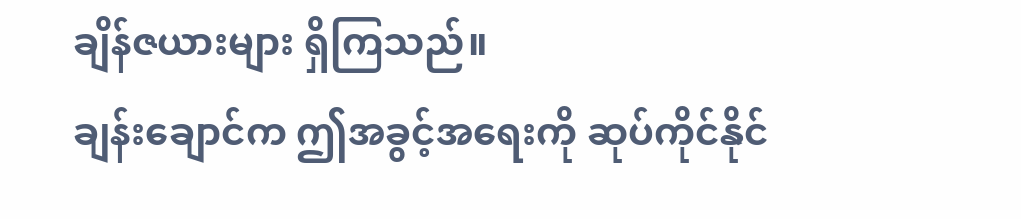ချိန်ဇယားများ ရှိကြသည်။
ချန်းချောင်က ဤအခွင့်အရေးကို ဆုပ်ကိုင်နိုင်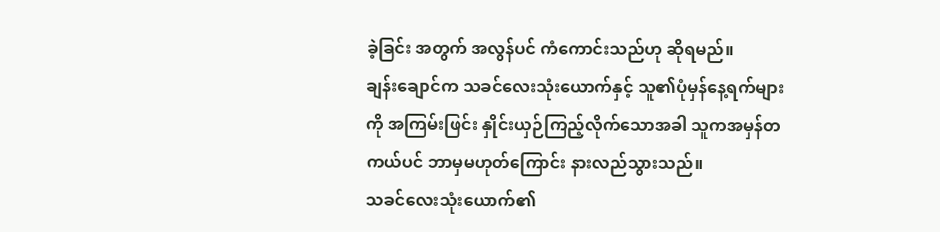ခဲ့ခြင်း အတွက် အလွန်ပင် ကံကောင်းသည်ဟု ဆိုရမည်။
ချန်းချောင်က သခင်လေးသုံးယောက်နှင့် သူ၏ပုံမှန်နေ့ရက်များကို အကြမ်းဖြင်း နှိုင်းယှဉ်ကြည့်လိုက်သောအခါ သူကအမှန်တကယ်ပင် ဘာမှမဟုတ်ကြောင်း နားလည်သွားသည်။
သခင်လေးသုံးယောက်၏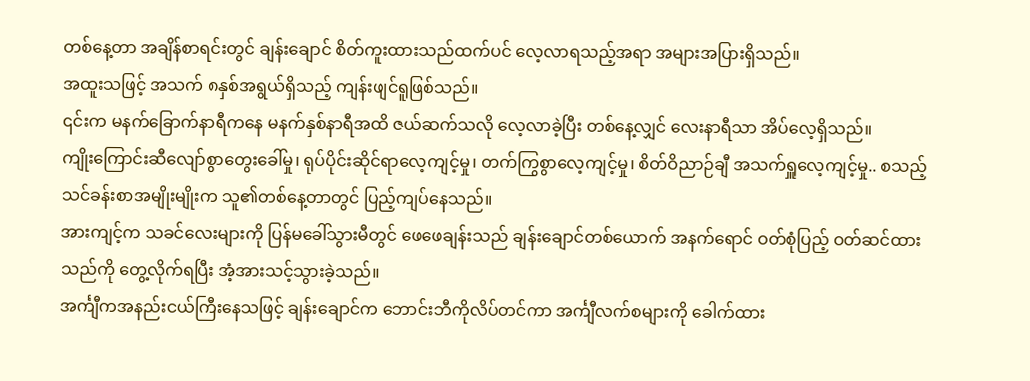တစ်နေ့တာ အချိန်စာရင်းတွင် ချန်းချောင် စိတ်ကူးထားသည်ထက်ပင် လေ့လာရသည့်အရာ အများအပြားရှိသည်။
အထူးသဖြင့် အသက် ၈နှစ်အရွယ်ရှိသည့် ကျန်းဖျင်ရူဖြစ်သည်။
၎င်းက မနက်ခြောက်နာရီကနေ မနက်နှစ်နာရီအထိ ဇယ်ဆက်သလို လေ့လာခဲ့ပြီး တစ်နေ့လျှင် လေးနာရီသာ အိပ်လေ့ရှိသည်။
ကျိုးကြောင်းဆီလျော်စွာတွေးခေါ်မှု၊ ရုပ်ပိုင်းဆိုင်ရာလေ့ကျင့်မှု၊ တက်ကြွစွာလေ့ကျင့်မှု၊ စိတ်ဝိညာဉ်ချီ အသက်ရှူလေ့ကျင့်မှု.. စသည့် သင်ခန်းစာအမျိုးမျိုးက သူ၏တစ်နေ့တာတွင် ပြည့်ကျပ်နေသည်။
အားကျင့်က သခင်လေးများကို ပြန်မခေါ်သွားမီတွင် ဖေဖေချန်းသည် ချန်းချောင်တစ်ယောက် အနက်ရောင် ဝတ်စုံပြည့် ဝတ်ဆင်ထားသည်ကို တွေ့လိုက်ရပြီး အံ့အားသင့်သွားခဲ့သည်။
အင်္ကျီကအနည်းငယ်ကြီးနေသဖြင့် ချန်းချောင်က ဘောင်းဘီကိုလိပ်တင်ကာ အင်္ကျီလက်စများကို ခေါက်ထား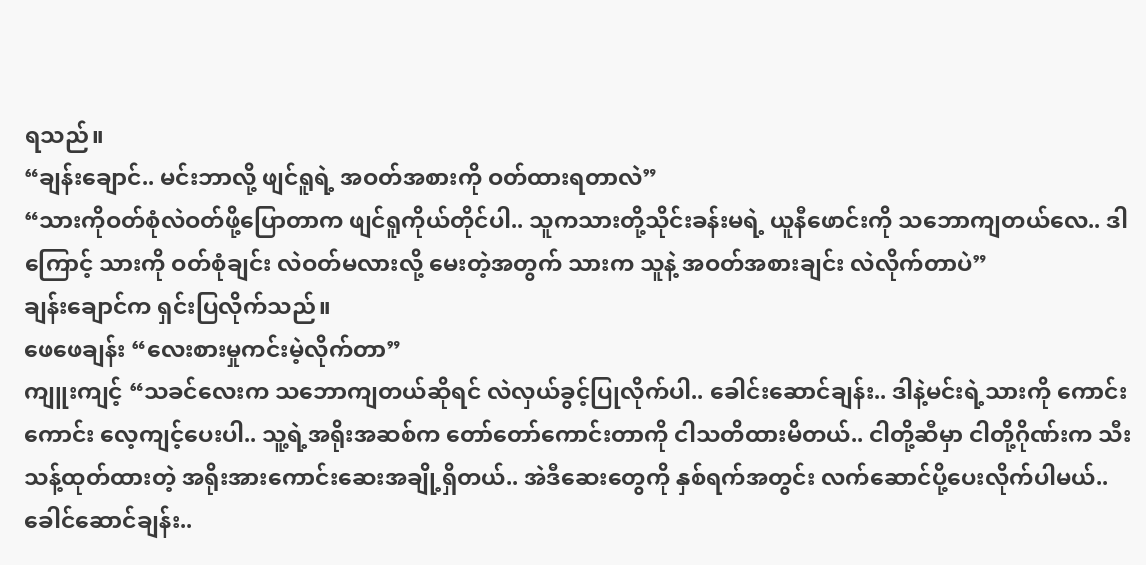ရသည်။
“ချန်းချောင်.. မင်းဘာလို့ ဖျင်ရူရဲ့ အဝတ်အစားကို ဝတ်ထားရတာလဲ”
“သားကိုဝတ်စုံလဲဝတ်ဖို့ပြောတာက ဖျင်ရူကိုယ်တိုင်ပါ.. သူကသားတို့သိုင်းခန်းမရဲ့ ယူနီဖောင်းကို သဘောကျတယ်လေ.. ဒါကြောင့် သားကို ဝတ်စုံချင်း လဲဝတ်မလားလို့ မေးတဲ့အတွက် သားက သူနဲ့ အဝတ်အစားချင်း လဲလိုက်တာပဲ”
ချန်းချောင်က ရှင်းပြလိုက်သည်။
ဖေဖေချန်း “လေးစားမှုကင်းမဲ့လိုက်တာ”
ကျူးကျင့် “သခင်လေးက သဘောကျတယ်ဆိုရင် လဲလှယ်ခွင့်ပြုလိုက်ပါ.. ခေါင်းဆောင်ချန်း.. ဒါနဲ့မင်းရဲ့သားကို ကောင်းကောင်း လေ့ကျင့်ပေးပါ.. သူ့ရဲ့အရိုးအဆစ်က တော်တော်ကောင်းတာကို ငါသတိထားမိတယ်.. ငါတို့ဆီမှာ ငါတို့ဂိုဏ်းက သီးသန့်ထုတ်ထားတဲ့ အရိုးအားကောင်းဆေးအချို့ရှိတယ်.. အဲဒီဆေးတွေကို နှစ်ရက်အတွင်း လက်ဆောင်ပို့ပေးလိုက်ပါမယ်.. ခေါင်ဆောင်ချန်း..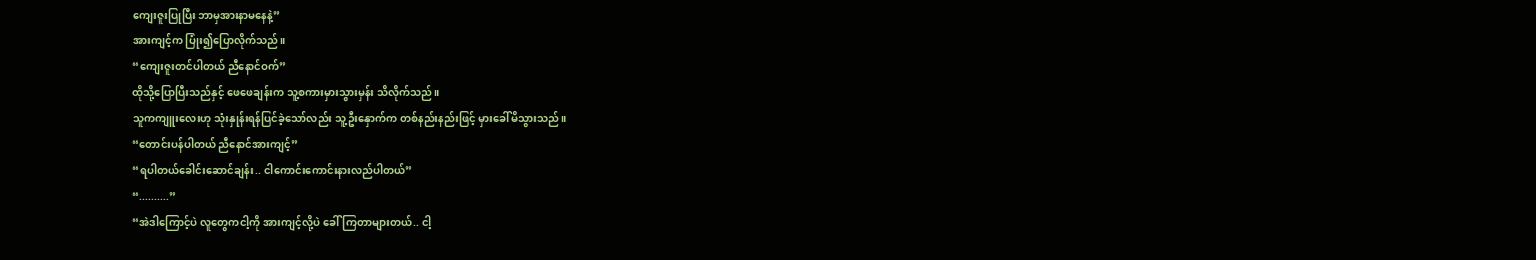ကျေးဇူးပြုပြီး ဘာမှအားနာမနေနဲ့”
အားကျင့်က ပြုံး၍ပြောလိုက်သည်။
“ကျေးဇူးတင်ပါတယ် ညီနောင်ဝက်”
ထိုသို့ပြောပြီးသည်နှင့် ဖေဖေချန်းက သူ့စကားမှားသွားမှန်း သိလိုက်သည်။
သူကကျူးလေးဟု သုံးနှုန်းရန်ပြင်ခဲ့သော်လည်း သူ့ဦးနှောက်က တစ်နည်းနည်းဖြင့် မှားခေါ်မိသွားသည်။
“တောင်းပန်ပါတယ် ညီနောင်အားကျင့်”
“ရပါတယ်ခေါင်းဆောင်ချန်း.. ငါကောင်းကောင်းနားလည်ပါတယ်”
“..........”
“အဲဒါကြောင့်ပဲ လူတွေကငါ့ကို အားကျင့်လို့ပဲ ခေါ်ကြတာများတယ်.. ငါ့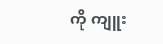ကို ကျူး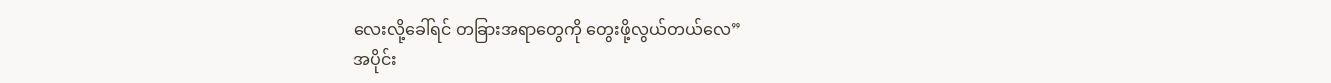လေးလို့ခေါ်ရင် တခြားအရာတွေကို တွေးဖို့လွယ်တယ်လေ”
အပိုင်း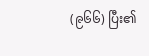(၉၆၆) ပြီး၏